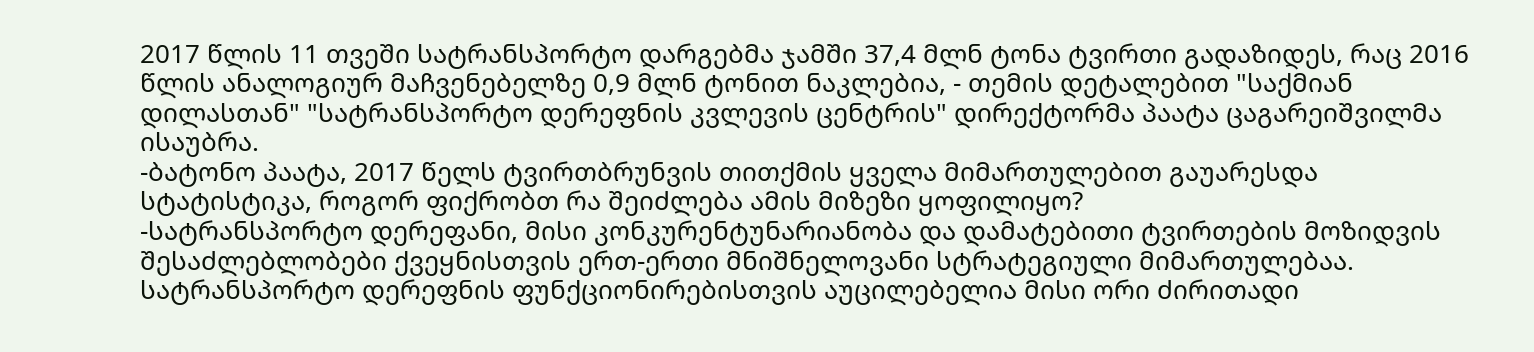2017 წლის 11 თვეში სატრანსპორტო დარგებმა ჯამში 37,4 მლნ ტონა ტვირთი გადაზიდეს, რაც 2016 წლის ანალოგიურ მაჩვენებელზე 0,9 მლნ ტონით ნაკლებია, - თემის დეტალებით "საქმიან დილასთან" "სატრანსპორტო დერეფნის კვლევის ცენტრის" დირექტორმა პაატა ცაგარეიშვილმა ისაუბრა.
-ბატონო პაატა, 2017 წელს ტვირთბრუნვის თითქმის ყველა მიმართულებით გაუარესდა სტატისტიკა, როგორ ფიქრობთ რა შეიძლება ამის მიზეზი ყოფილიყო?
-სატრანსპორტო დერეფანი, მისი კონკურენტუნარიანობა და დამატებითი ტვირთების მოზიდვის შესაძლებლობები ქვეყნისთვის ერთ-ერთი მნიშნელოვანი სტრატეგიული მიმართულებაა. სატრანსპორტო დერეფნის ფუნქციონირებისთვის აუცილებელია მისი ორი ძირითადი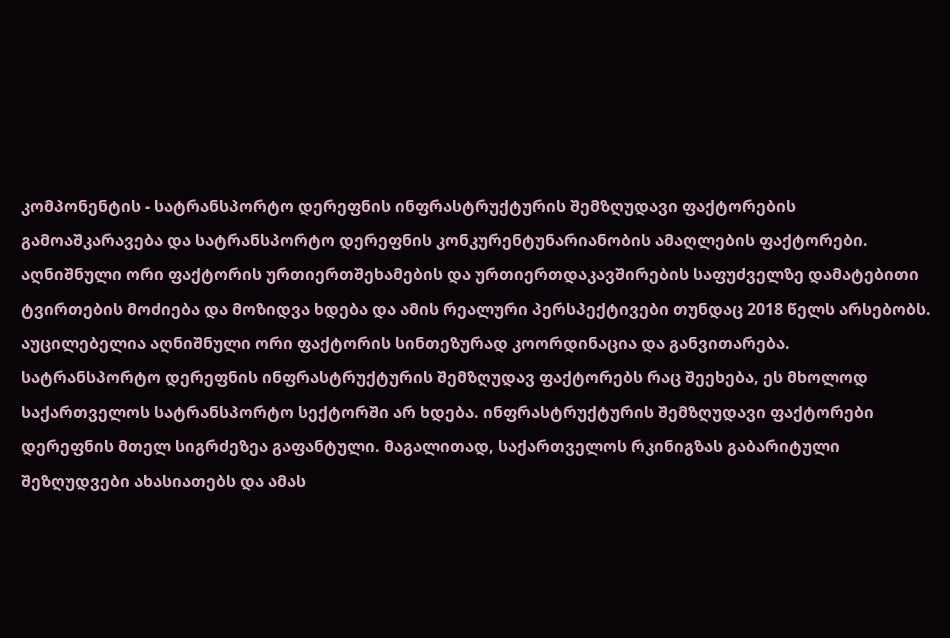კომპონენტის - სატრანსპორტო დერეფნის ინფრასტრუქტურის შემზღუდავი ფაქტორების გამოაშკარავება და სატრანსპორტო დერეფნის კონკურენტუნარიანობის ამაღლების ფაქტორები. აღნიშნული ორი ფაქტორის ურთიერთშეხამების და ურთიერთდაკავშირების საფუძველზე დამატებითი ტვირთების მოძიება და მოზიდვა ხდება და ამის რეალური პერსპექტივები თუნდაც 2018 წელს არსებობს. აუცილებელია აღნიშნული ორი ფაქტორის სინთეზურად კოორდინაცია და განვითარება. სატრანსპორტო დერეფნის ინფრასტრუქტურის შემზღუდავ ფაქტორებს რაც შეეხება, ეს მხოლოდ საქართველოს სატრანსპორტო სექტორში არ ხდება. ინფრასტრუქტურის შემზღუდავი ფაქტორები დერეფნის მთელ სიგრძეზეა გაფანტული. მაგალითად, საქართველოს რკინიგზას გაბარიტული შეზღუდვები ახასიათებს და ამას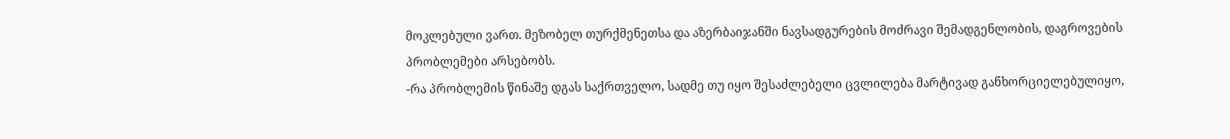მოკლებული ვართ. მეზობელ თურქმენეთსა და აზერბაიჯანში ნავსადგურების მოძრავი შემადგენლობის, დაგროვების პრობლემები არსებობს.
-რა პრობლემის წინაშე დგას საქრთველო, სადმე თუ იყო შესაძლებელი ცვლილება მარტივად განხორციელებულიყო,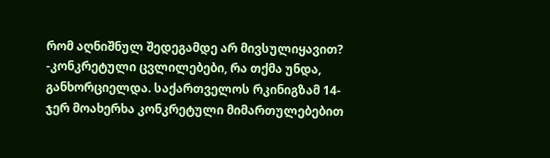რომ აღნიშნულ შედეგამდე არ მივსულიყავით?
-კონკრეტული ცვლილებები, რა თქმა უნდა, განხორციელდა. საქართველოს რკინიგზამ 14-ჯერ მოახერხა კონკრეტული მიმართულებებით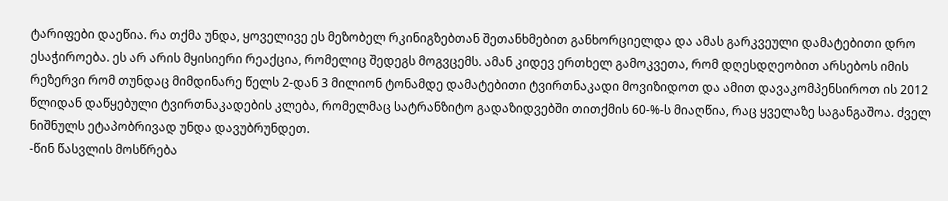ტარიფები დაეწია. რა თქმა უნდა, ყოველივე ეს მეზობელ რკინიგზებთან შეთანხმებით განხორციელდა და ამას გარკვეული დამატებითი დრო ესაჭიროება. ეს არ არის მყისიერი რეაქცია, რომელიც შედეგს მოგვცემს. ამან კიდევ ერთხელ გამოკვეთა, რომ დღესდღეობით არსებოს იმის რეზერვი რომ თუნდაც მიმდინარე წელს 2-დან 3 მილიონ ტონამდე დამატებითი ტვირთნაკადი მოვიზიდოთ და ამით დავაკომპენსიროთ ის 2012 წლიდან დაწყებული ტვირთნაკადების კლება, რომელმაც სატრანზიტო გადაზიდვებში თითქმის 60-%-ს მიაღწია, რაც ყველაზე საგანგაშოა. ძველ ნიშნულს ეტაპობრივად უნდა დავუბრუნდეთ.
-წინ წასვლის მოსწრება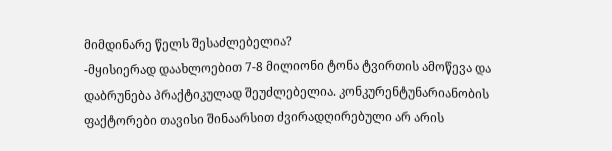მიმდინარე წელს შესაძლებელია?
-მყისიერად დაახლოებით 7-8 მილიონი ტონა ტვირთის ამოწევა და დაბრუნება პრაქტიკულად შეუძლებელია. კონკურენტუნარიანობის ფაქტორები თავისი შინაარსით ძვირადღირებული არ არის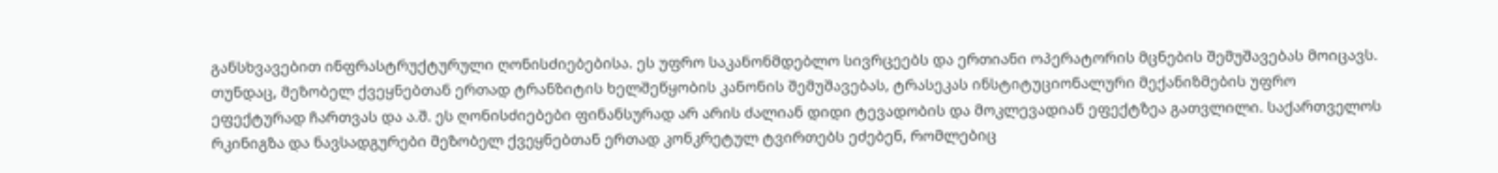განსხვავებით ინფრასტრუქტურული ღონისძიებებისა. ეს უფრო საკანონმდებლო სივრცეებს და ერთიანი ოპერატორის მცნების შემუშავებას მოიცავს. თუნდაც, მეზობელ ქვეყნებთან ერთად ტრანზიტის ხელშეწყობის კანონის შემუშავებას, ტრასეკას ინსტიტუციონალური მექანიზმების უფრო ეფექტურად ჩართვას და ა.შ. ეს ღონისძიებები ფინანსურად არ არის ძალიან დიდი ტევადობის და მოკლევადიან ეფექტზეა გათვლილი. საქართველოს რკინიგზა და ნავსადგურები მეზობელ ქვეყნებთან ერთად კონკრეტულ ტვირთებს ეძებენ, რომლებიც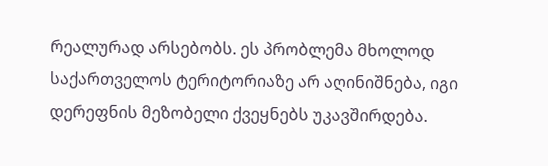რეალურად არსებობს. ეს პრობლემა მხოლოდ საქართველოს ტერიტორიაზე არ აღინიშნება, იგი დერეფნის მეზობელი ქვეყნებს უკავშირდება.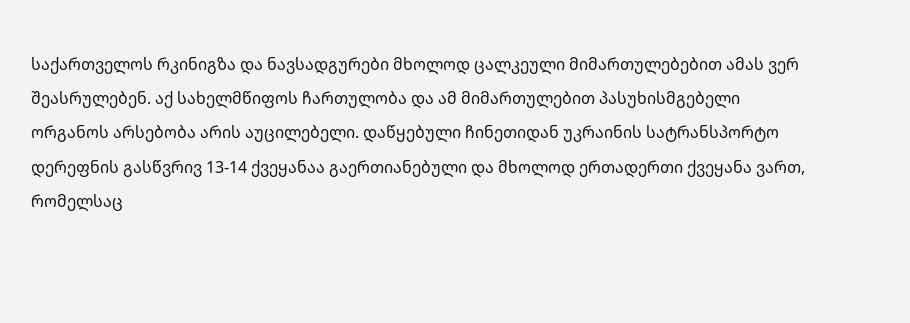საქართველოს რკინიგზა და ნავსადგურები მხოლოდ ცალკეული მიმართულებებით ამას ვერ შეასრულებენ. აქ სახელმწიფოს ჩართულობა და ამ მიმართულებით პასუხისმგებელი ორგანოს არსებობა არის აუცილებელი. დაწყებული ჩინეთიდან უკრაინის სატრანსპორტო დერეფნის გასწვრივ 13-14 ქვეყანაა გაერთიანებული და მხოლოდ ერთადერთი ქვეყანა ვართ, რომელსაც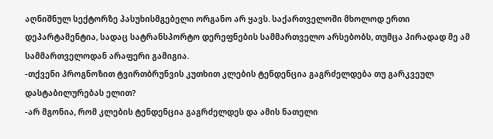აღნიშნულ სექტორზე პასუხისმგებელი ორგანო არ ყავს. საქართველოში მხოლოდ ერთი დეპარტამენტია, სადაც სატრანსპორტო დერეფნების სამმართველო არსებობს, თუმცა პირადად მე ამ სამმართველოდან არაფერი გამიგია.
-თქვენი პროგნოზით ტვირთბრუნვის კუთხით კლების ტენდენცია გაგრძელდება თუ გარკვეულ დასტაბილურებას ელით?
-არ მგონია, რომ კლების ტენდენცია გაგრძელდეს და ამის ნათელი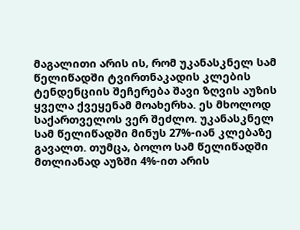მაგალითი არის ის, რომ უკანასკნელ სამ წელიწადში ტვირთნაკადის კლების ტენდენციის შეჩერება შავი ზღვის აუზის ყველა ქვეყენამ მოახერხა. ეს მხოლოდ საქართველოს ვერ შეძლო. უკანასკნელ სამ წელიწადში მინუს 27%-იან კლებაზე გავალთ. თუმცა, ბოლო სამ წელიწადში მთლიანად აუზში 4%-ით არის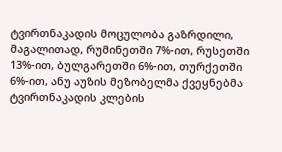ტვირთნაკადის მოცულობა გაზრდილი, მაგალითად, რუმინეთში 7%-ით, რუსეთში 13%-ით, ბულგარეთში 6%-ით, თურქეთში 6%-ით, ანუ აუზის მეზობელმა ქვეყნებმა ტვირთნაკადის კლების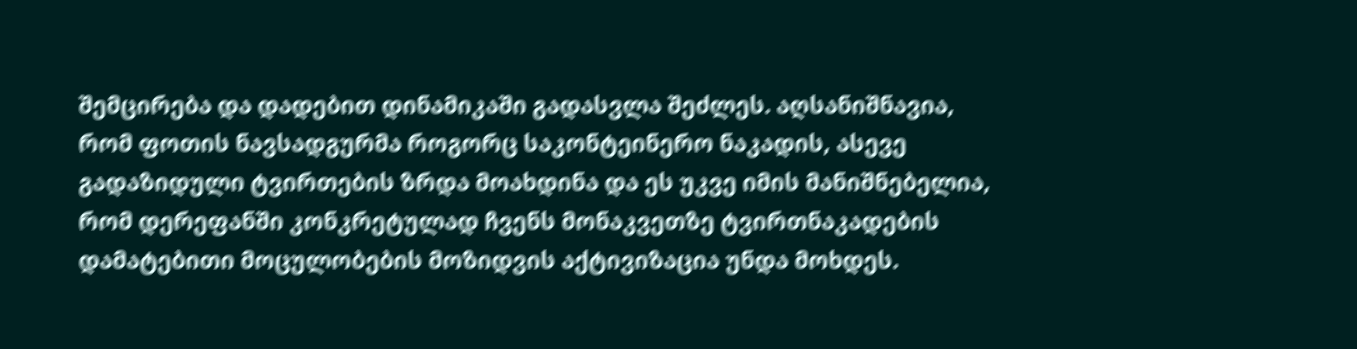შემცირება და დადებით დინამიკაში გადასვლა შეძლეს. აღსანიშნავია, რომ ფოთის ნავსადგურმა როგორც საკონტეინერო ნაკადის, ასევე გადაზიდული ტვირთების ზრდა მოახდინა და ეს უკვე იმის მანიშნებელია, რომ დერეფანში კონკრეტულად ჩვენს მონაკვეთზე ტვირთნაკადების დამატებითი მოცულობების მოზიდვის აქტივიზაცია უნდა მოხდეს.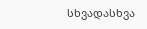სხვადასხვა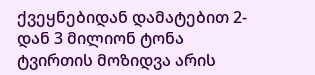ქვეყნებიდან დამატებით 2-დან 3 მილიონ ტონა ტვირთის მოზიდვა არის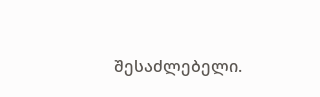შესაძლებელი.